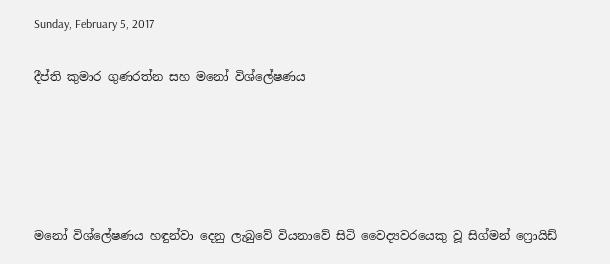Sunday, February 5, 2017

දීප්ති කුමාර ගුණරත්න සහ මනෝ විශ්ලේෂණය





මනෝ විශ්ලේෂණය හඳුන්වා දෙනු ලැබුවේ වියනාවේ සිටි වෛද්‍යවරයෙකු වූ සිග්මන් ෆ්‍රොයිඩ්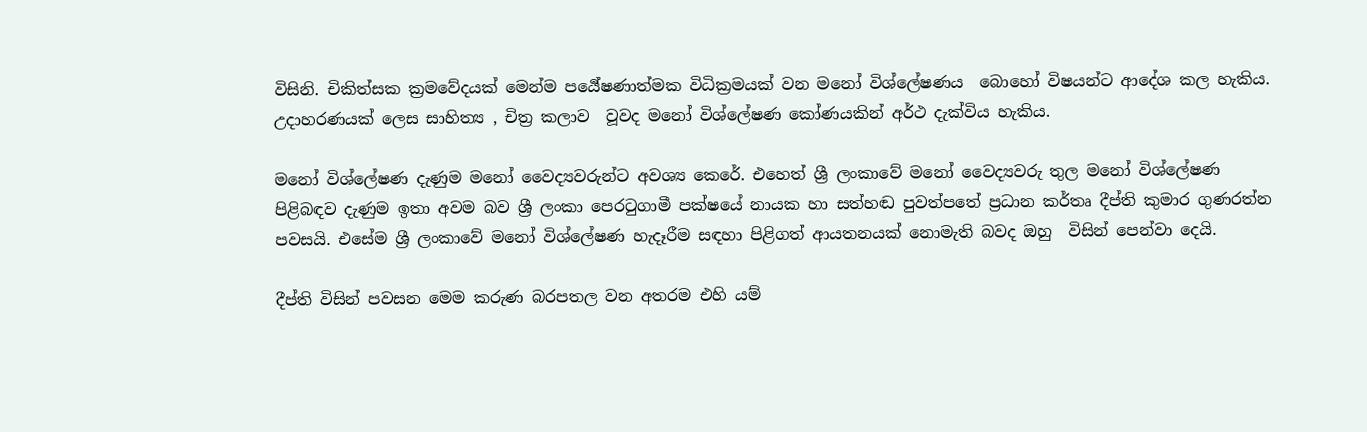විසිනි. චිකිත්සක ක්‍රමවේදයක් මෙන්ම පර්‍යේෂණාත්මක විධික්‍රමයක් වන මනෝ විශ්ලේෂණය  බොහෝ විෂයන්ට ආදේශ කල හැකිය. උදාහරණයක් ලෙස සාහිත්‍ය , චිත්‍ර කලාව  වූවද මනෝ විශ්ලේෂණ කෝණයකින් අර්ථ දැක්විය හැකිය.

මනෝ විශ්ලේෂණ දැණුම මනෝ වෛද්‍යවරුන්ට අවශ්‍ය කෙරේ. එහෙත් ශ්‍රී ලංකාවේ මනෝ වෛද්‍යවරු තුල මනෝ විශ්ලේෂණ පිළිබඳව දැණුම ඉතා අවම බව ශ්‍රී ලංකා පෙරටුගාමී පක්ෂයේ නායක හා සත්හඬ පුවත්පතේ ප්‍රධාන කර්තෘ දීප්ති කුමාර ගුණරත්න  පවසයි. එසේම ශ්‍රී ලංකාවේ මනෝ විශ්ලේෂණ හැදෑරීම සඳහා පිළිගත් ආයතනයක් නොමැති බවද ඔහු  විසින් පෙන්වා දෙයි.

දීප්ති විසින් පවසන මෙම කරුණ බරපතල වන අතරම එහි යම්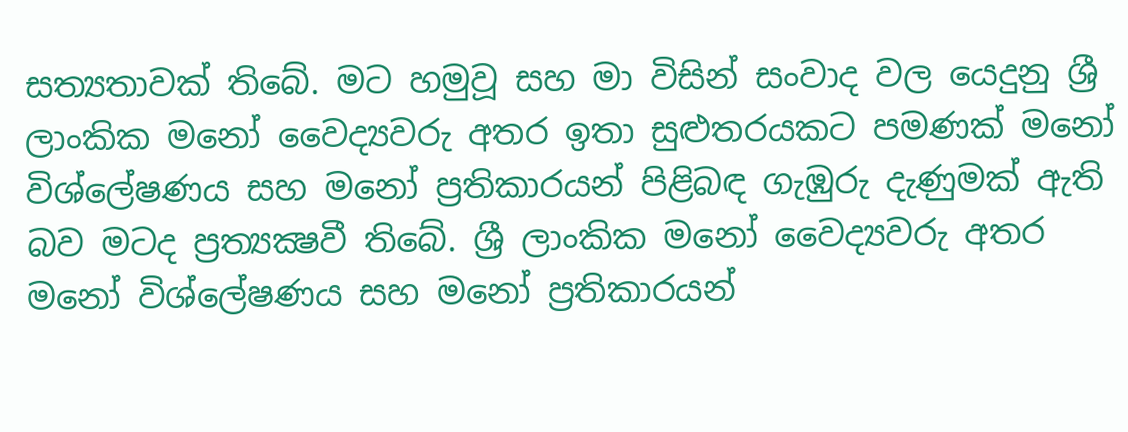සත්‍යතාවක් තිබේ. මට හමුවූ සහ මා විසින් සංවාද වල යෙදුනු ශ්‍රී ලාංකික මනෝ වෛද්‍යවරු අතර ඉතා සුළුතරයකට පමණක් මනෝ විශ්ලේෂණය සහ මනෝ ප්‍රතිකාරයන් පිළිබඳ ගැඹුරු දැණුමක් ඇති බව මටද ප්‍රත්‍යක්‍ෂවී තිබේ. ශ්‍රී ලාංකික මනෝ වෛද්‍යවරු අතර මනෝ විශ්ලේෂණය සහ මනෝ ප්‍රතිකාරයන්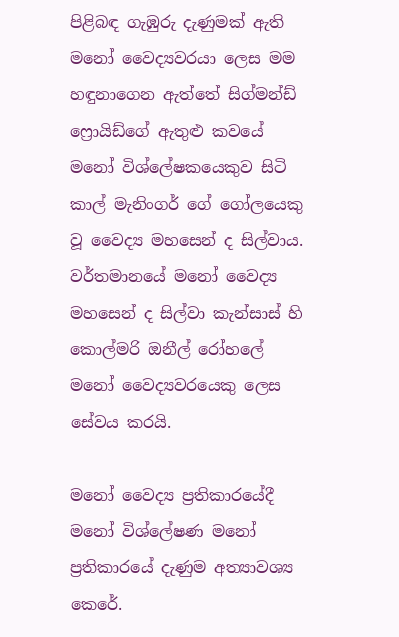පිළිබඳ ගැඹුරු දැණුමක් ඇති මනෝ වෛද්‍යවරයා ලෙස මම හඳුනාගෙන ඇත්තේ සිග්මන්ඩ් ෆ්‍රොයිඩ්ගේ ඇතුළු කවයේ මනෝ විශ්ලේෂකයෙකුව සිටි  කාල් මැනිංගර් ගේ ගෝලයෙකු වූ වෛද්‍ය මහසෙන් ද සිල්වාය. වර්තමානයේ මනෝ වෛද්‍ය මහසෙන් ද සිල්වා කැන්සාස් හි කොල්මරි ඔනීල් රෝහලේ මනෝ වෛද්‍යවරයෙකු ලෙස සේවය කරයි.

මනෝ වෛද්‍ය ප්‍රතිකාරයේදී මනෝ විශ්ලේෂණ මනෝ ප්‍රතිකාරයේ දැණුම අත්‍යාවශ්‍ය කෙරේ.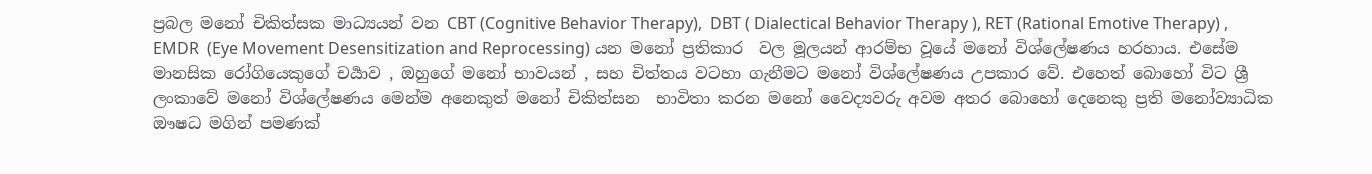ප්‍රබල මනෝ චිකිත්සක මාධ්‍යයන් වන CBT (Cognitive Behavior Therapy),  DBT ( Dialectical Behavior Therapy ), RET (Rational Emotive Therapy) , EMDR  (Eye Movement Desensitization and Reprocessing) යන මනෝ ප්‍රතිකාර  වල මූලයන් ආරම්භ වූයේ මනෝ විශ්ලේෂණය හරහාය. එසේම මානසික රෝගියෙකුගේ චර්‍යාව , ඔහුගේ මනෝ භාවයන් , සහ චිත්තය වටහා ගැනීමට මනෝ විශ්ලේෂණය උපකාර වේ. එහෙත් බොහෝ විට ශ්‍රී ලංකාවේ මනෝ විශ්ලේෂණය මෙන්ම අනෙකුත් මනෝ චිකිත්සන  භාවිතා කරන මනෝ වෛද්‍යවරු අවම අතර බොහෝ දෙනෙකු ප්‍රති මනෝව්‍යාධික ඖෂධ මගින් පමණක්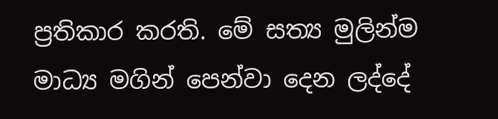ප්‍රතිකාර කරති. මේ සත්‍ය මුලින්ම මාධ්‍ය මගින් පෙන්වා දෙන ලද්දේ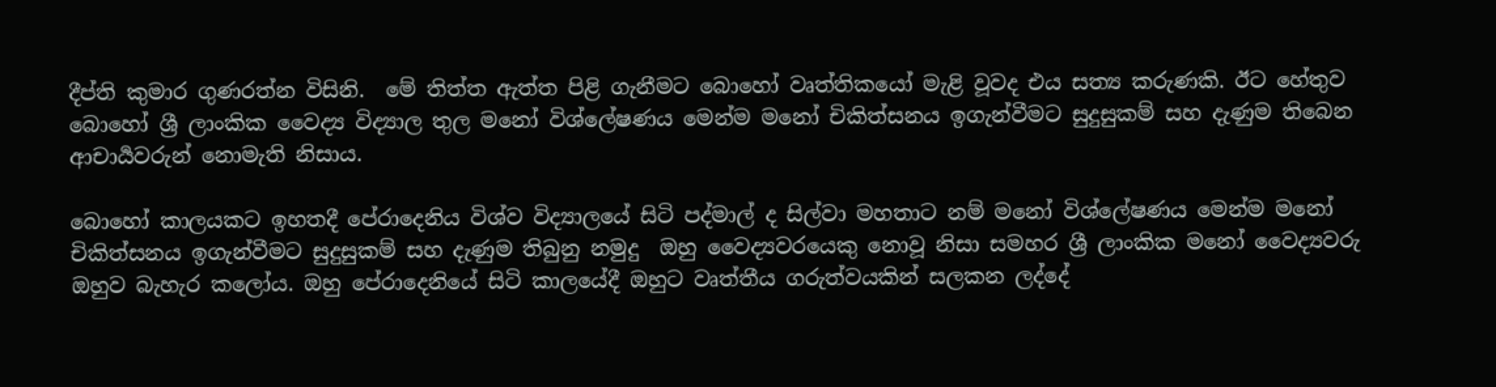දීප්ති කුමාර ගුණරත්න විසිනි.  මේ තිත්ත ඇත්ත පිළි ගැනීමට බොහෝ වෘත්තිකයෝ මැළි වූවද එය සත්‍ය කරුණකි. ඊට හේතුව බොහෝ ශ්‍රී ලාංකික වෛද්‍ය විද්‍යාල තුල මනෝ විශ්ලේෂණය මෙන්ම මනෝ චිකිත්සනය ඉගැන්වීමට සුදුසුකම් සහ දැණුම තිබෙන ආචාර්‍යවරුන් නොමැති නිසාය.

බොහෝ කාලයකට ඉහතදී පේරාදෙනිය විශ්ව විද්‍යාලයේ සිටි පද්මාල් ද සිල්වා මහතාට නම් මනෝ විශ්ලේෂණය මෙන්ම මනෝ චිකිත්සනය ඉගැන්වීමට සුදුසුකම් සහ දැණුම තිබුනු නමුදු  ඔහු වෛද්‍යවරයෙකු නොවූ නිසා සමහර ශ්‍රී ලාංකික මනෝ වෛද්‍යවරු ඔහුව බැහැර කලෝය. ඔහු පේරාදෙනියේ සිටි කාලයේදී ඔහුට වෘත්තීය ගරුත්වයකින් සලකන ලද්දේ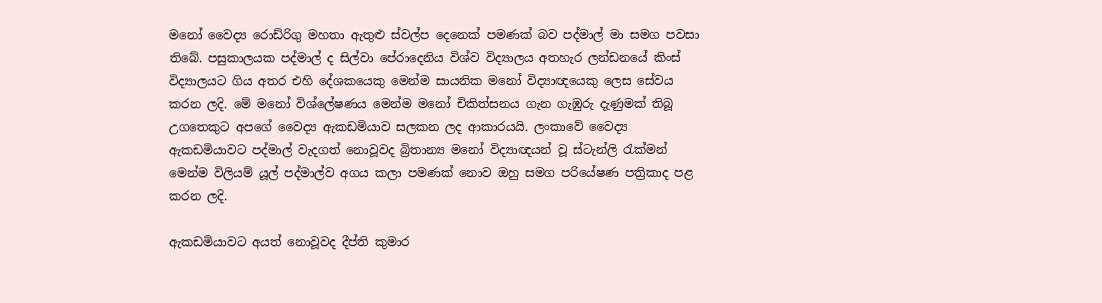මනෝ වෛද්‍ය රොඩ්රිගු මහතා ඇතුළු ස්වල්ප දෙනෙක් පමණක් බව පද්මාල් මා සමග පවසා තිබේ. පසුකාලයක පද්මාල් ද සිල්වා පේරාදෙනිය විශ්ව විද්‍යාලය අතහැර ලන්ඩනයේ කිංස් විද්‍යාලයට ගිය අතර එහි දේශකයෙකු මෙන්ම සායනික මනෝ විද්‍යාඥයෙකු ලෙස සේවය කරන ලදි. මේ මනෝ විශ්ලේෂණය මෙන්ම මනෝ චිකිත්සනය ගැන ගැඹුරු දැණුමක් තිබූ උගතෙකුට අපගේ වෛද්‍ය ඇකඩමියාව සලකන ලද ආකාරයයි. ලංකාවේ වෛද්‍ය ඇකඩමියාවට පද්මාල් වැදගත් නොවූවද බ්‍රිතාන්‍ය මනෝ විද්‍යාඥයන් වූ ස්ටැන්ලි රැක්මන් මෙන්ම විලියම් යූල් පද්මාල්ව අගය කලා පමණක් නොව ඔහු සමග පරියේෂණ පත්‍රිකාද පළ කරන ලදි.

ඇකඩමියාවට අයත් නොවූවද දීප්ති කුමාර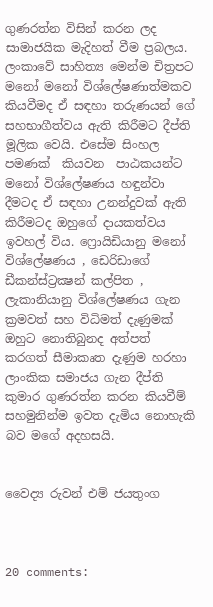ගුණරත්න විසින් කරන ලද සාමාජයික මැදිහත් වීම ප්‍රබලය.  ලංකාවේ සාහිත්‍ය මෙන්ම චිත්‍රපට මනෝ මනෝ විශ්ලේෂණාත්මකව කියවීමද ඒ සඳහා තරුණයන් ගේ සහභාගීත්වය ඇති කිරීමට දීප්ති මූලික වෙයි. එසේම සිංහල පමණක්  කියවන  පාඨකයන්ට මනෝ විශ්ලේෂණය හඳුන්වා දීමටද ඒ සඳහා උනන්දුවක් ඇති කිරීමටද ඔහුගේ දායකත්වය ඉවහල් විය. ෆ්‍රොයිඩියානු මනෝ විශ්ලේෂණය , ඩෙරිඩාගේ ඩීකන්ස්ට්‍රක්‍ෂන් කල්පිත , ලැකානියානු විශ්ලේෂණය ගැන ක්‍රමවත් සහ විධිමත් දැණුමක් ඔහුට නොතිබුනද අත්පත් කරගත් සීමාකෘත දැණුම හරහා ලාංකික සමාජය ගැන දීප්ති කුමාර ගුණරත්න කරන කියවීම් සහමුනින්ම ඉවත දැමිය නොහැකි බව මගේ අදහසයි.


වෛද්‍ය රුවන් එම් ජයතුංග



20 comments: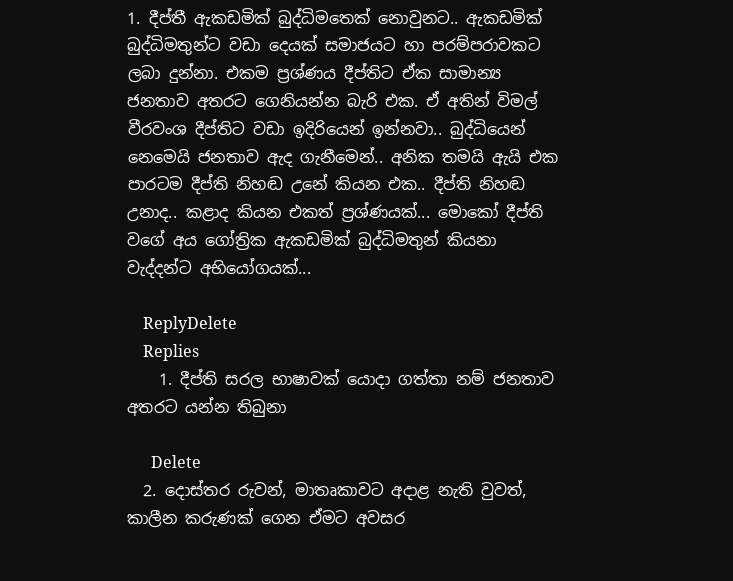1. දීප්තී ඇකඩමික් බුද්ධිමතෙක් නොවුනට.. ඇකඩමික් බුද්ධිමතුන්ට වඩා දෙයක් සමාජයට හා පරම්පරාවකට ලබා දුන්නා. එකම ප්‍රශ්ණය දීප්තිට ඒක සාමාන්‍ය ජනතාව අතරට ගෙනියන්න බැරි එක. ඒ අතින් විමල් වීරවංශ දීප්තිට වඩා ඉදිරියෙන් ඉන්නවා.. බුද්ධියෙන් නෙමෙයි ජනතාව ඇද ගැනීමෙන්.. අනික තමයි ඇයි එක පාරටම දීප්ති නිහඬ උනේ කියන එක.. දීප්ති නිහඬ උනාද.. කළාද කියන එකත් ප්‍රශ්ණයක්... මොකෝ දීප්ති වගේ අය ගෝත්‍රික ඇකඩමික් බුද්ධිමතුන් කියනා වැද්දන්ට අභියෝගයක්...

    ReplyDelete
    Replies
    1. දීප්ති සරල භාෂාවක් යොදා ගත්තා නම් ජනතාව අතරට යන්න තිබුනා

      Delete
  2. දොස්තර රුවන්, මාතෘකාවට අදාළ නැති වුවත්, කාලීන කරුණක් ගෙන ඒමට අවසර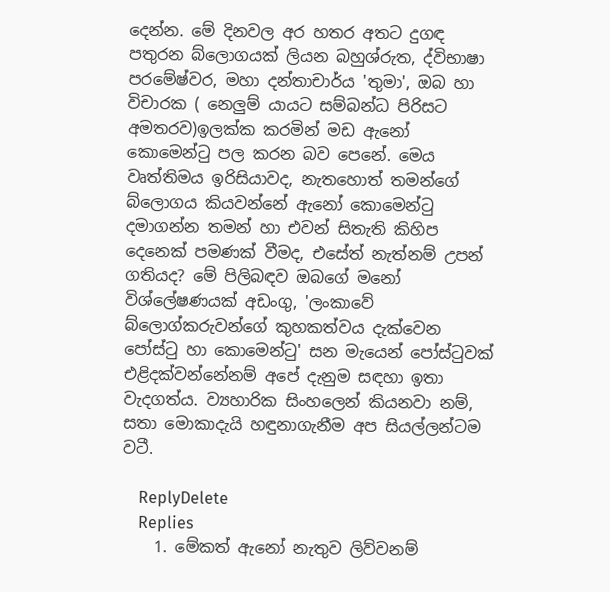දෙන්න. මේ දිනවල අර හතර අතට දුගඳ පතුරන බ්ලොගයක් ලියන බහුශ්රුත, ද්විභාෂා පරමේෂ්වර, මහා දන්තාචාර්ය 'තුමා', ඔබ හා විචාරක ( නෙලුම් යායට සම්බන්ධ පිරිසට අමතරව)ඉලක්ක කරමින් මඩ ඇනෝ කොමෙන්ටු පල කරන බව පෙනේ. මෙය වෘත්තිමය ඉරිසියාවද, නැතහොත් තමන්ගේ බ්ලොගය කියවන්නේ ඇනෝ කොමෙන්ටු දමාගන්න තමන් හා එවන් සිතැති කිහිප දෙනෙක් පමණක් වීමද, එසේත් නැත්නම් උපන් ගතියද? මේ පිලිබඳව ඔබගේ මනෝ විශ්ලේෂණයක් අඩංගු, 'ලංකාවේ බ්ලොග්කරුවන්ගේ කුහකත්වය දැක්වෙන පෝස්ටු හා කොමෙන්ටු' සන මැයෙන් පෝස්ටුවක් එළිදක්වන්නේනම් අපේ දැනුම සඳහා ඉතා වැදගත්ය. ව්‍යහාරික සිංහලෙන් කියනවා නම්, සතා මොකාදැයි හඳුනාගැනීම අප සියල්ලන්ටම වටී.

    ReplyDelete
    Replies
    1. මේකත් ඇනෝ නැතුව ලිව්වනම්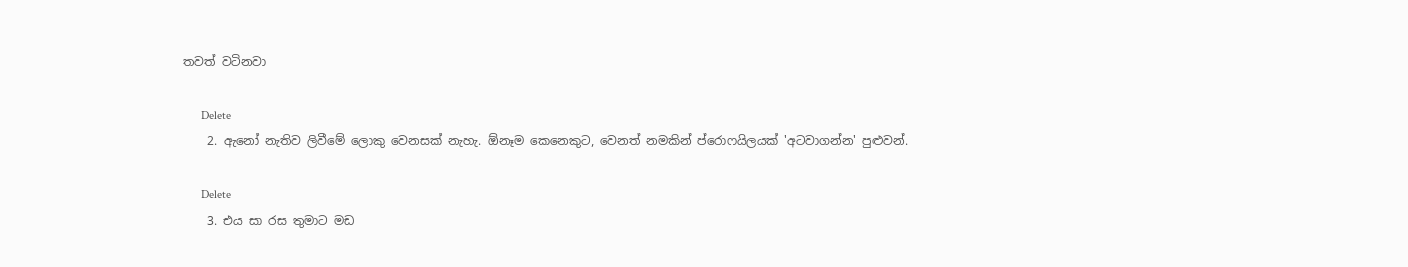තවත් වටිනවා

      Delete
    2. ඇනෝ නැතිව ලිවීමේ ලොකු වෙනසක් නැහැ. ඕනෑම කෙනෙකුට, වෙනත් නමකින් ප්රොෆයිලයක් 'අටවාගන්න' පුළුවන්.

      Delete
    3. එය සා රස තුමාට මඩ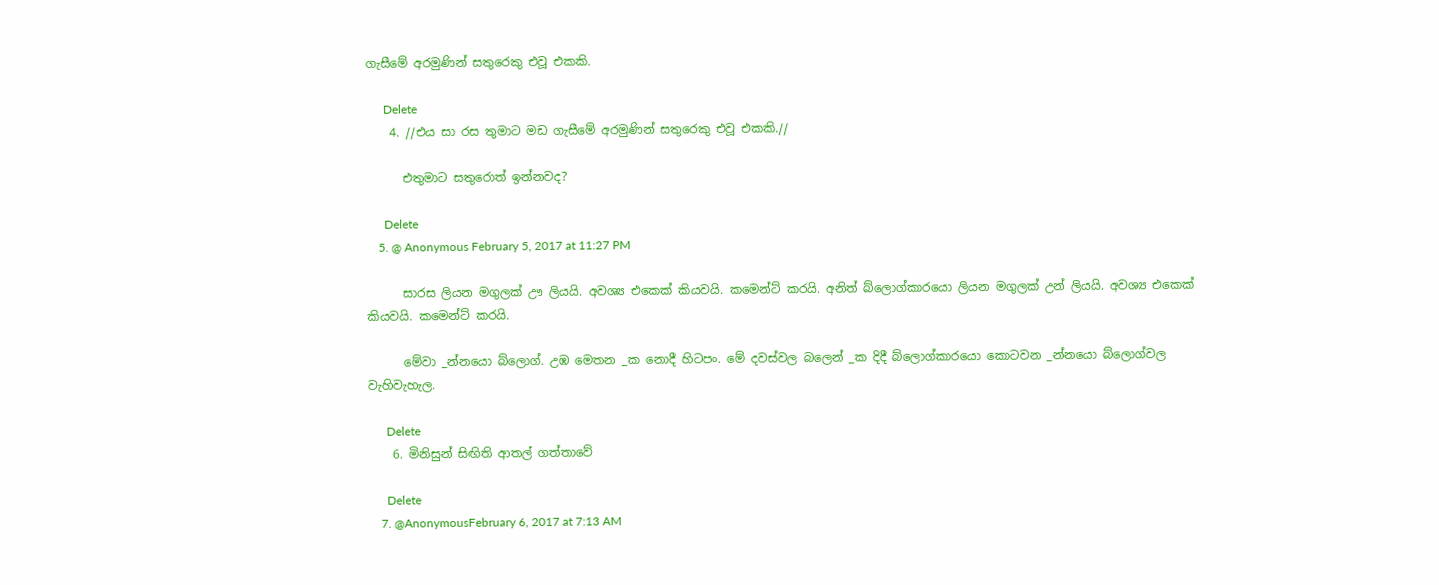ගැසීමේ අරමුණින් සතුරෙකු එවූ එකකි.

      Delete
    4. //එය සා රස තුමාට මඩ ගැසීමේ අරමුණින් සතුරෙකු එවූ එකකි.//

      එතුමාට සතුරොත් ඉන්නවද?

      Delete
    5. @ Anonymous February 5, 2017 at 11:27 PM

      සාරස ලියන මගුලක් ඌ ලියයි. අවශ්‍ය එකෙක් කියවයි. කමෙන්ට් කරයි. අනිත් බ්ලොග්කාරයො ලියන මගුලක් උන් ලියයි. අවශ්‍ය එකෙක් කියවයි. කමෙන්ට් කරයි.

      මේවා _න්නයො බ්ලොග්. උඹ මෙතන _ක නොදී හිටපං. මේ දවස්වල බලෙන් _ක දිදී බ්ලොග්කාරයො කොටවන _න්නයො බ්ලොග්වල වැහිවැහැල.

      Delete
    6. මිනිසුන් සිඟිති ආතල් ගත්තාවේ

      Delete
    7. @AnonymousFebruary 6, 2017 at 7:13 AM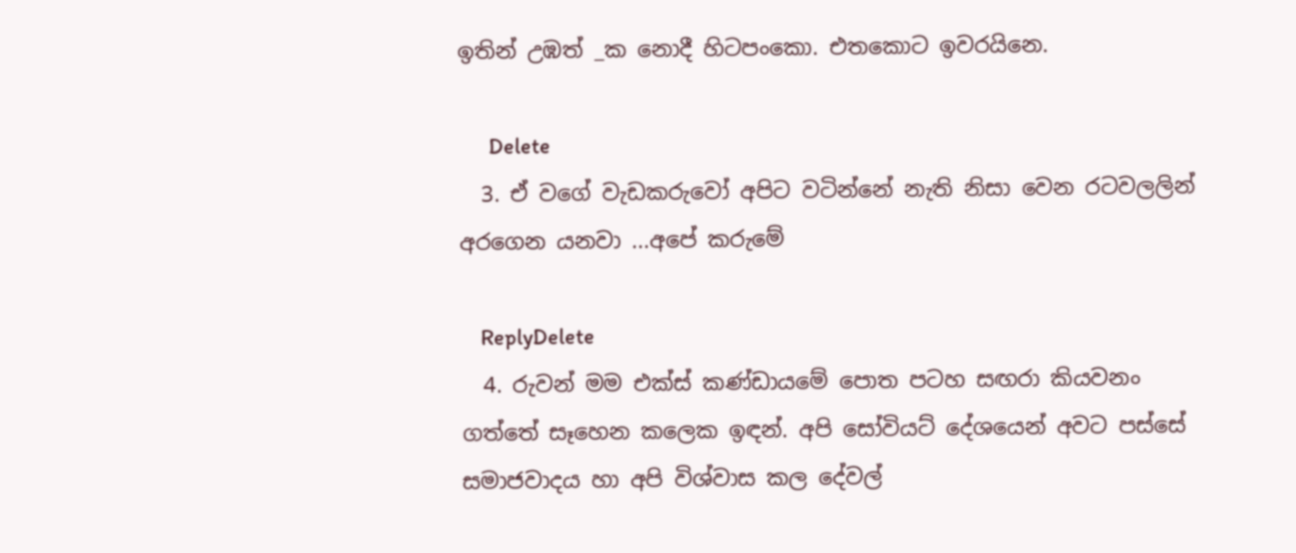ඉතින් උඹත් _ක නොදී හිටපංකො. එතකොට ඉවරයිනෙ.

      Delete
  3. ඒ වගේ වැඩකරුවෝ අපිට වටින්නේ නැති නිසා වෙන රටවලලින් අරගෙන යනවා ...අපේ කරුමේ

    ReplyDelete
  4. රුවන් මම එක්ස් කණ්ඩායමේ පොත පටහ සඟරා කියවනං ගත්තේ සෑහෙන කලෙක ඉඳන්. අපි සෝවියට් දේශයෙන් අවට පස්සේ සමාජවාදය හා අපි විශ්වාස කල දේවල්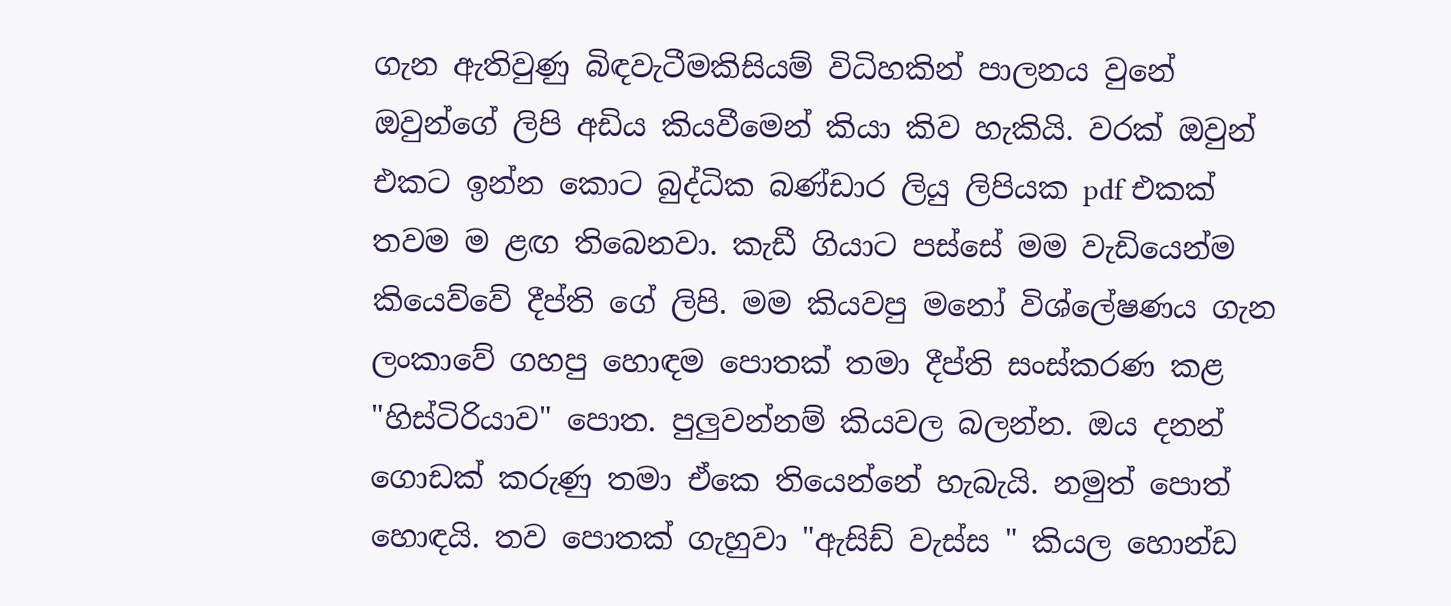ගැන ඇතිවුණු බිඳවැටීමකිසියම් විධිහකින් පාලනය වුනේ ඔවුන්ගේ ලිපි අඩිය කියවීමෙන් කියා කිව හැකියි. වරක් ඔවුන් එකට ඉන්න කොට බුද්ධික බණ්ඩාර ලියු ලිපියක pdf එකක් තවම ම ළඟ තිබෙනවා. කැඩී ගියාට පස්සේ මම වැඩියෙන්ම කියෙව්වේ දීප්ති ගේ ලිපි. මම කියවපු මනෝ විශ්ලේෂණය ගැන ලංකාවේ ගහපු හොඳම පොතක් තමා දීප්ති සංස්කරණ කළ "හිස්ටිරියාව" පොත. පුලුවන්නම් කියවල බලන්න. ඔය දනන් ගොඩක් කරුණු තමා ඒකෙ තියෙන්නේ හැබැයි. නමුත් පොත් හොඳයි. තව පොතක් ගැහුවා "ඇසිඩ් වැස්ස " කියල හොන්ඩ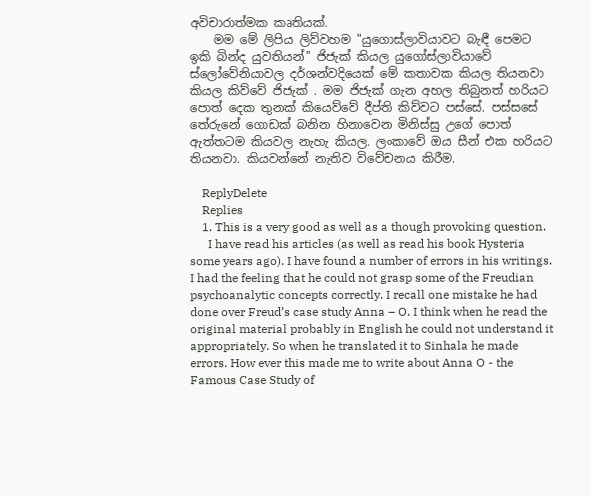අවිචාරාත්මක කෘතියක්.
    මම මේ ලිපිය ලිව්වහම "යුගොස්ලාවියාවට බැඳී පෙමට ඉකි බින්ද යුවතියන්" ජිජැක් කියල යුගෝස්ලාවියාවේ ස්ලෝවේනියාවල දර්ශන්වදියෙක් මේ කතාවක කියල තියනවා කියල කිව්වේ ජිජැක් . මම ජිජැක් ගැන අහල තිබුනත් හරියට පොත් දෙක තුනක් කියෙව්වේ දීප්ති කිව්වට පස්සේ. පස්සසේ තේරුනේ ගොඩක් බනින හිනාවෙන මිනිස්සු උගේ පොත් ඇත්තටම කියවල නැහැ කියල. ලංකාවේ ඔය සීන් එක හරියට තියනවා. කියවන්නේ නැතිව විවේචනය කිරීම.

    ReplyDelete
    Replies
    1. This is a very good as well as a though provoking question.
      I have read his articles (as well as read his book Hysteria some years ago). I have found a number of errors in his writings. I had the feeling that he could not grasp some of the Freudian psychoanalytic concepts correctly. I recall one mistake he had done over Freud’s case study Anna – O. I think when he read the original material probably in English he could not understand it appropriately. So when he translated it to Sinhala he made errors. How ever this made me to write about Anna O - the Famous Case Study of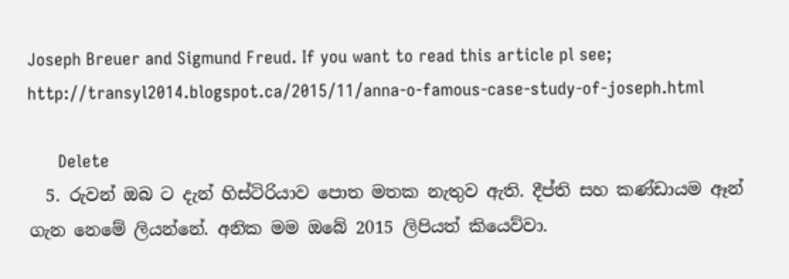Joseph Breuer and Sigmund Freud. If you want to read this article pl see; http://transyl2014.blogspot.ca/2015/11/anna-o-famous-case-study-of-joseph.html

      Delete
  5. රුවන් ඔබ ට දැන් හිස්ටිරියාව පොත මතක නැතුව ඇති. දීප්ති සහ කණ්ඩායම ඈන් ගැන නෙමේ ලියන්නේ. අනික මම ඔබේ 2015 ලිපියත් කියෙව්වා.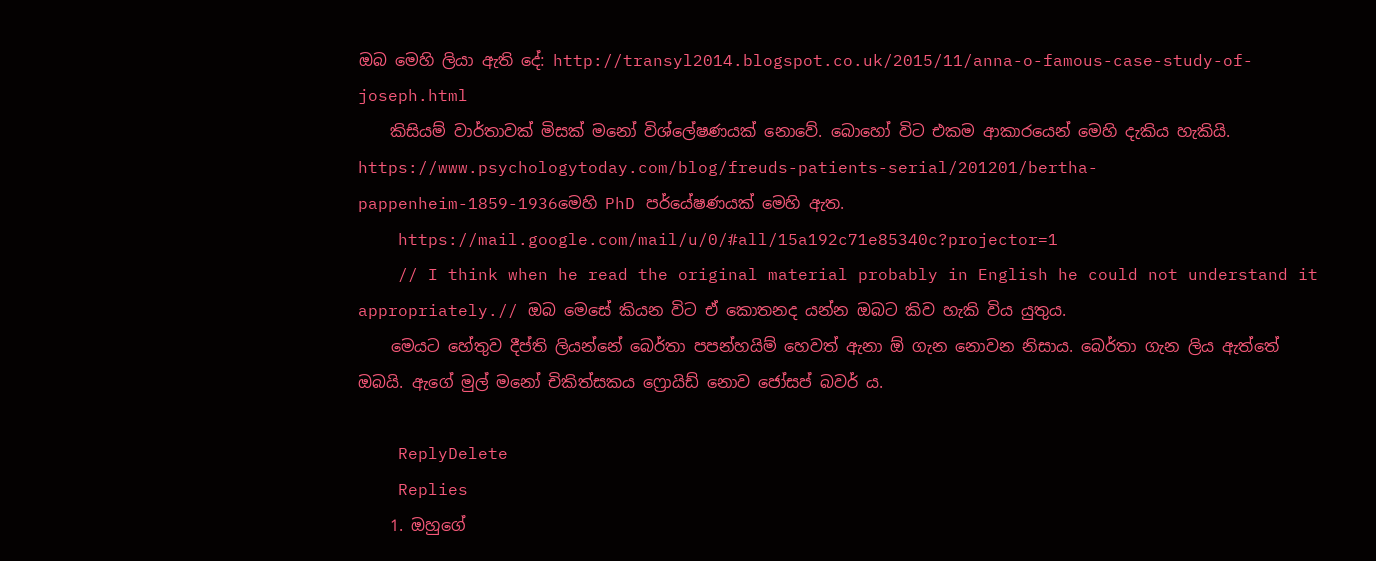ඔබ මෙහි ලියා ඇති දේ: http://transyl2014.blogspot.co.uk/2015/11/anna-o-famous-case-study-of-joseph.html
    කිසියම් වාර්තාවක් මිසක් මනෝ විශ්ලේෂණයක් නොවේ. බොහෝ විට එකම ආකාරයෙන් මෙහි දැකිය හැකියි. https://www.psychologytoday.com/blog/freuds-patients-serial/201201/bertha-pappenheim-1859-1936මෙහි PhD පර්යේෂණයක් මෙහි ඇත.
    https://mail.google.com/mail/u/0/#all/15a192c71e85340c?projector=1
    // I think when he read the original material probably in English he could not understand it appropriately.// ඔබ මෙසේ කියන විට ඒ කොතනද යන්න ඔබට කිව හැකි විය යුතුය.
    මෙයට හේතුව දීප්ති ලියන්නේ බෙර්තා පපන්හයිම් හෙවත් ඇනා ඕ ගැන නොවන නිසාය. බෙර්තා ගැන ලිය ඇත්තේ ඔබයි. ඇගේ මුල් මනෝ චිකිත්සකය ෆ්‍රොයිඩ් නොව ජෝසප් බවර් ය.

    ReplyDelete
    Replies
    1. ඔහුගේ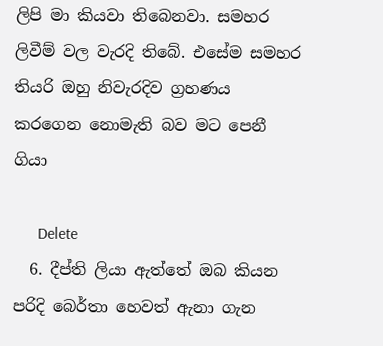ලිපි මා කියවා තිබෙනවා. සමහර ලිවීම් වල වැරදි තිබේ. එසේම සමහර තියරි ඔහු නිවැරදිව ග්‍රහණය කරගෙන නොමැති බව මට පෙනී ගියා

      Delete
  6. දීප්ති ලියා ඇත්තේ ඔබ කියන පරිදි බෙර්තා හෙවත් ඇනා ගැන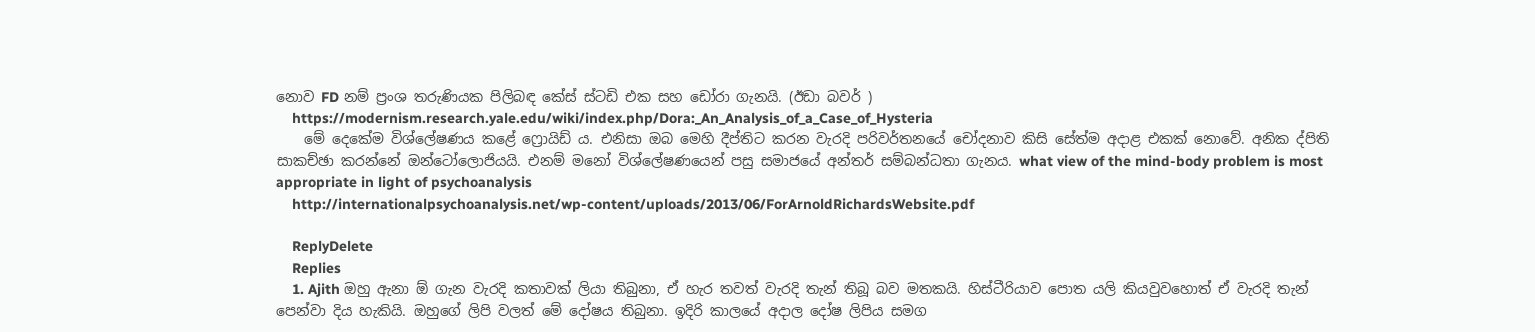නොව FD නම් ප්‍රංශ තරුණියක පිලිබඳ කේස් ස්ටඩි එක සහ ඩෝරා ගැනයි. (ඊඩා බවර් )
    https://modernism.research.yale.edu/wiki/index.php/Dora:_An_Analysis_of_a_Case_of_Hysteria
    මේ දෙකේම විශ්ලේෂණය කළේ ෆ්‍රොයිඩ් ය. එනිසා ඔබ මෙහි දීප්තිට කරන වැරදි පරිවර්තනයේ චෝදනාව කිසි සේත්ම අදාළ එකක් නොවේ. අනික ද්පිති සාකච්ඡා කරන්නේ ඔන්ටෝලොජියයි. එනම් මනෝ විශ්ලේෂණයෙන් පසු සමාජයේ අන්තර් සම්බන්ධතා ගැනය. what view of the mind-body problem is most appropriate in light of psychoanalysis
    http://internationalpsychoanalysis.net/wp-content/uploads/2013/06/ForArnoldRichardsWebsite.pdf

    ReplyDelete
    Replies
    1. Ajith ඔහු ඇනා ඕ ගැන වැරදි කතාවක් ලියා තිබුනා, ඒ හැර තවත් වැරදි තැන් තිබූ බව මතකයි. හිස්ටීරියාව පොත යලි කියවුවහොත් ඒ වැරදි තැන් පෙන්වා දිය හැකියි. ඔහුගේ ලිපි වලත් මේ දෝෂය තිබුනා. ඉදිරි කාලයේ අදාල දෝෂ ලිපිය සමග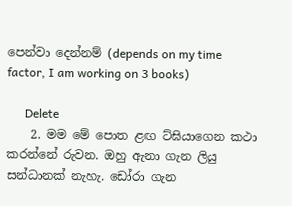පෙන්වා දෙන්නම් (depends on my time factor, I am working on 3 books)

      Delete
    2. මම මේ පොත ළඟ ට්ඝියාගෙන කථා කරන්නේ රුවන. ඔහු ඇනා ගැන ලියු සන්ධානක් නැහැ. ඩෝරා ගැන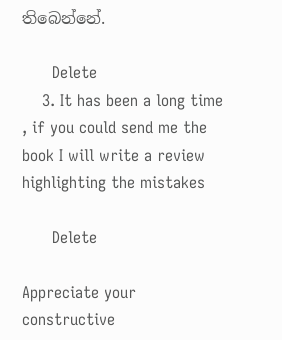තිබෙන්නේ.

      Delete
    3. It has been a long time , if you could send me the book I will write a review highlighting the mistakes

      Delete

Appreciate your constructive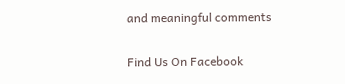and meaningful comments

Find Us On Facebook